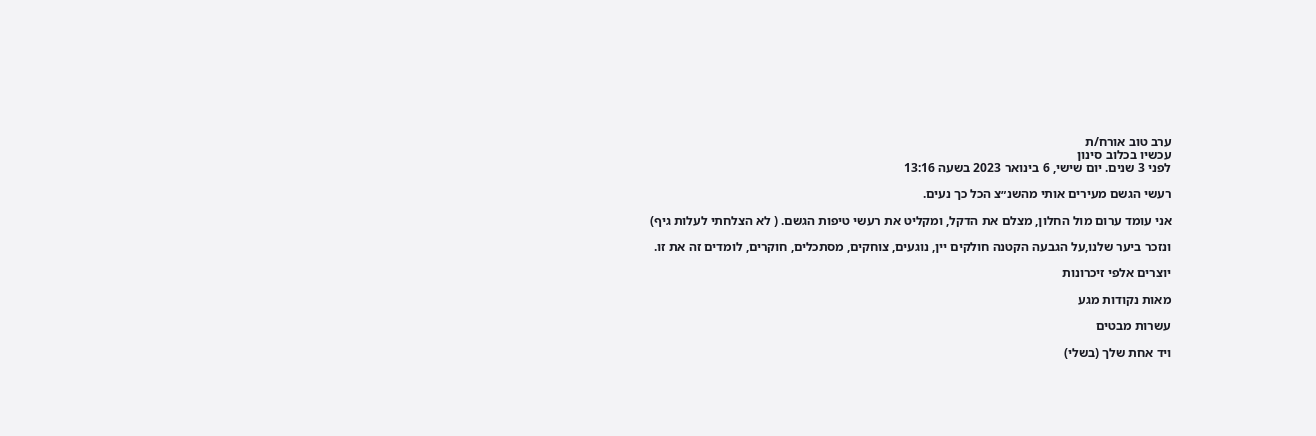ערב טוב אורח/ת
עכשיו בכלוב סינון
לפני 3 שנים. יום שישי, 6 בינואר 2023 בשעה 13:16

רעשי הגשם מעירים אותי מהשנ״צ הכל כך נעים.

אני עומד ערום מול החלון, מצלם את הדקל, ומקליט את רעשי טיפות הגשם. ( לא הצלחתי לעלות גיף)

ונזכר ביער שלנו,על הגבעה הקטנה חולקים יין, נוגעים, צוחקים, מסתכלים, חוקרים, לומדים זה את זו.

יוצרים אלפי זיכרונות

מאות נקודות מגע

עשרות מבטים

ויד אחת שלך (בשלי)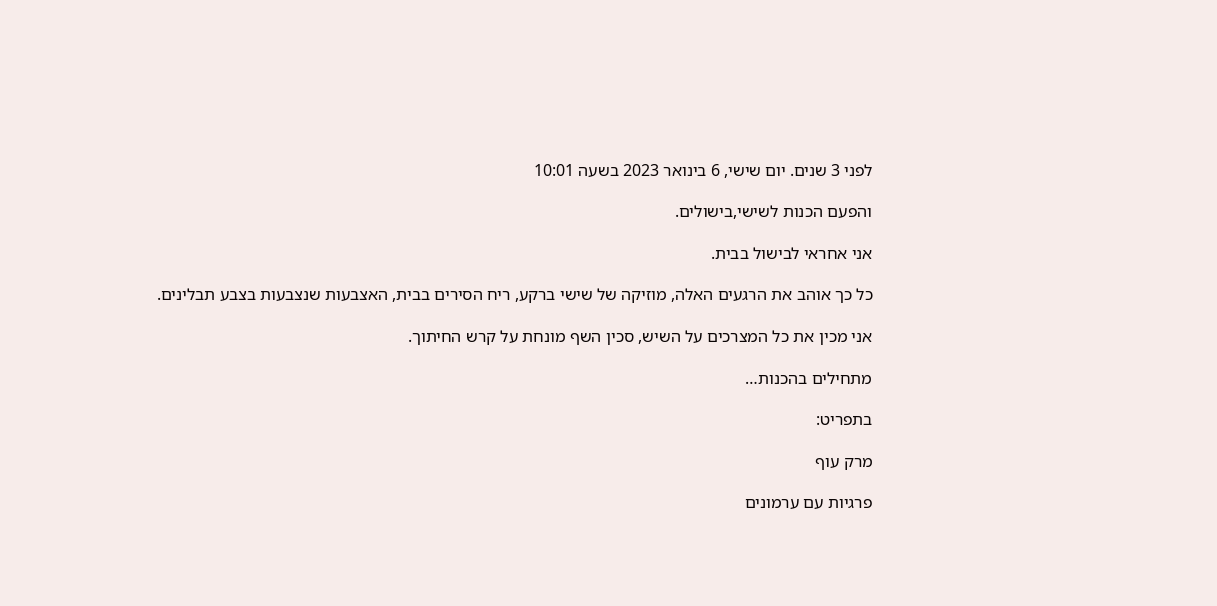לפני 3 שנים. יום שישי, 6 בינואר 2023 בשעה 10:01

והפעם הכנות לשישי,בישולים.

אני אחראי לבישול בבית.

כל כך אוהב את הרגעים האלה, מוזיקה של שישי ברקע, ריח הסירים בבית, האצבעות שנצבעות בצבע תבלינים.

אני מכין את כל המצרכים על השיש, סכין השף מונחת על קרש החיתוך.

מתחילים בהכנות…

בתפריט:

מרק עוף

פרגיות עם ערמונים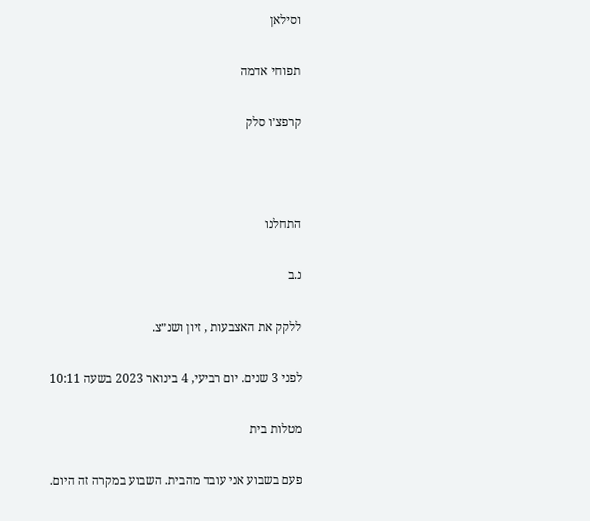וסילאן

תפוחי אדמה

קרפצ׳ו סלק



התחלנו

נ.ב

ללקק את האצבעות , זיון ושנ״צ.

לפני 3 שנים. יום רביעי, 4 בינואר 2023 בשעה 10:11

מטלות בית

פעם בשבוע אני עובד מהבית. השבוע במקרה זה היום.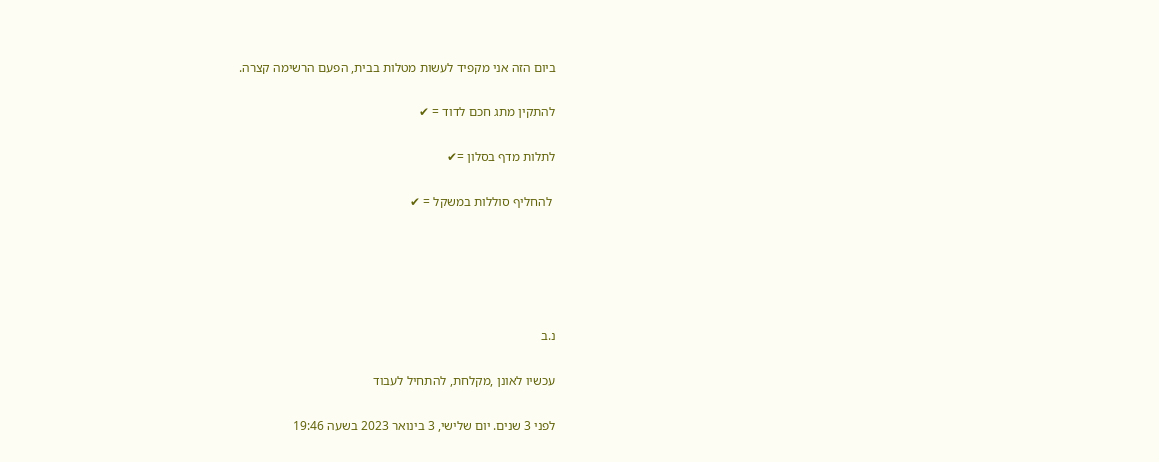ביום הזה אני מקפיד לעשות מטלות בבית, הפעם הרשימה קצרה.

להתקין מתג חכם לדוד = ✔

לתלות מדף בסלון =✔

 להחליף סוללות במשקל = ✔





נ.ב

עכשיו לאונן ,מקלחת, להתחיל לעבוד

לפני 3 שנים. יום שלישי, 3 בינואר 2023 בשעה 19:46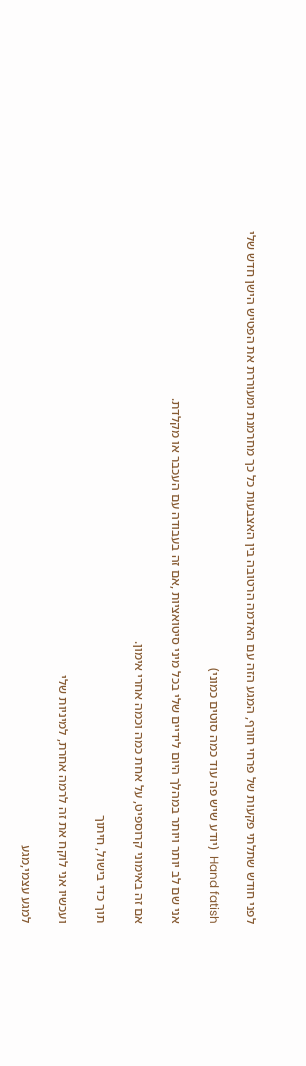לפני חודש שתלתי פקעות של פרחי חורף, המגע הזה עם האדמה הרטובה בין האצבעות כל כך מחרמנת ומעוררת את הפטיש הישן חדש שלי

Hand fatish  (יודע שיש פה עוד כמה סוטים כמוני)

אני שם לב יותר ויותר במהלך היום לידיים שלי בכל מיני סיטואציות ,אם זה בעבודה עם העכבר או מקלדת.

אם זה באימוני קרוספיט, על אחת כמה וכמה אחרי אימון.

תוך כדי בישול, חיתוך

ועכשיו אני לוקח את זה לרמה אחרת, למיניות שלי

למגע עצמי,מגע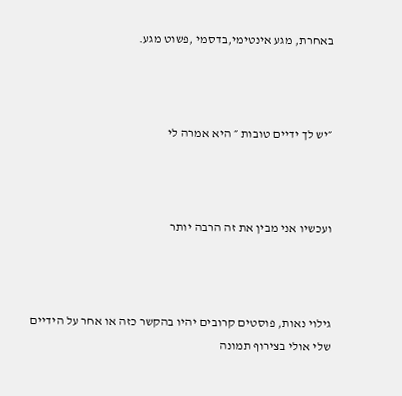באחרת, מגע אינטימי,בדסמי ,פשוט מגע.



״יש לך ידיים טובות ״ היא אמרה לי



ועכשיו אני מבין את זה הרבה יותר



גילוי נאות, פוסטים קרובים יהיו בהקשר כזה או אחר על הידיים שלי אולי בצירוף תמונה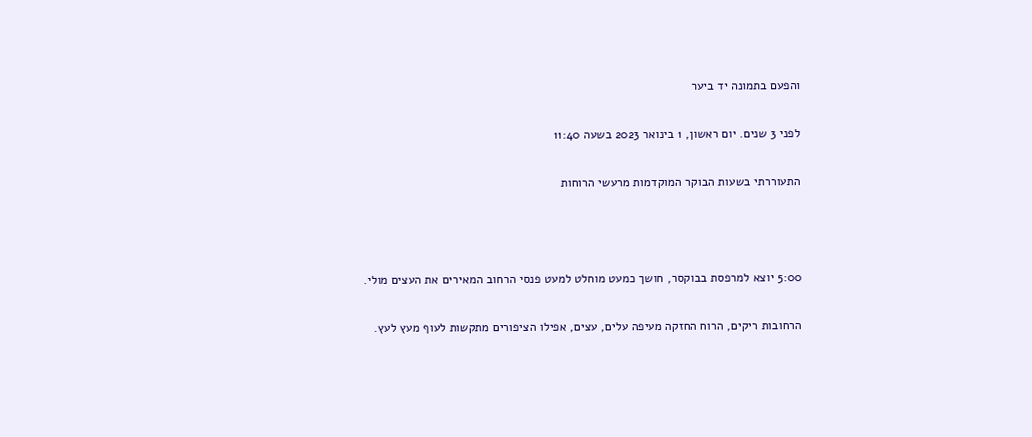והפעם בתמונה יד ביער

לפני 3 שנים. יום ראשון, 1 בינואר 2023 בשעה 11:40

התעוררתי בשעות הבוקר המוקדמות מרעשי הרוחות



5:00 יוצא למרפסת בבוקסר, חושך כמעט מוחלט למעט פנסי הרחוב המאירים את העצים מולי.

הרחובות ריקים, הרוח החזקה מעיפה עלים, עצים, אפילו הציפורים מתקשות לעוף מעץ לעץ.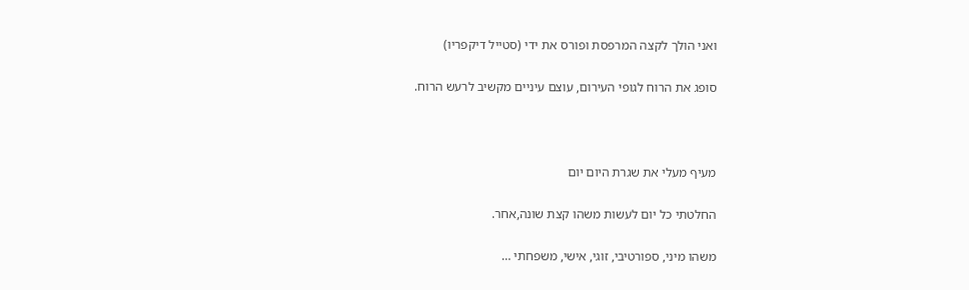ואני הולך לקצה המרפסת ופורס את ידי (סטייל דיקפריו)

סופג את הרוח לגופי העירום, עוצם עיניים מקשיב לרעש הרוח.



מעיף מעלי את שגרת היום יום

החלטתי כל יום לעשות משהו קצת שונה,אחר.

משהו מיני, ספורטיבי, זוגי, אישי, משפחתי …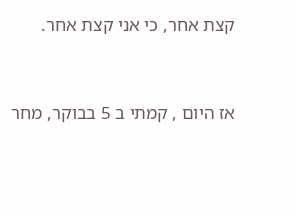קצת אחר, כי אני קצת אחר.



אז היום , קמתי ב 5 בבוקר, מחר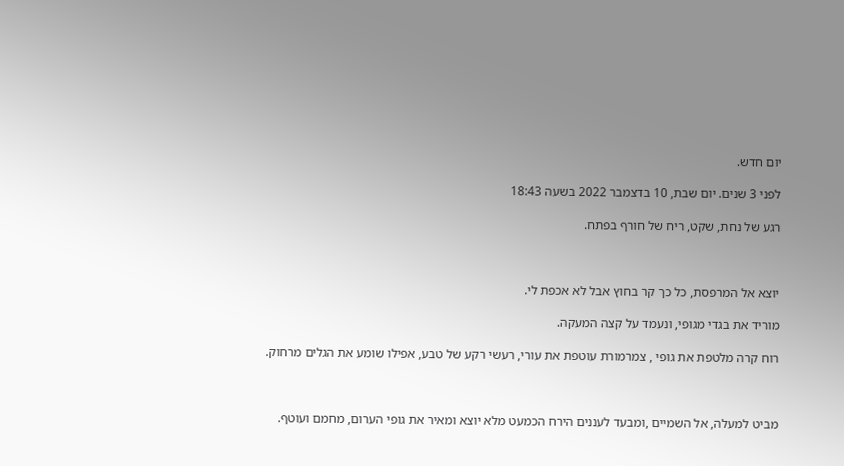יום חדש.

לפני 3 שנים. יום שבת, 10 בדצמבר 2022 בשעה 18:43

רגע של נחת, שקט, ריח של חורף בפתח.



יוצא אל המרפסת, כל כך קר בחוץ אבל לא אכפת לי.

מוריד את בגדי מגופי, ונעמד על קצה המעקה.

רוח קרה מלטפת את גופי , צמרמורת עוטפת את עורי, רעשי רקע של טבע, אפילו שומע את הגלים מרחוק.



מביט למעלה, אל השמיים ,ומבעד לעננים הירח הכמעט מלא יוצא ומאיר את גופי הערום, מחמם ועוטף.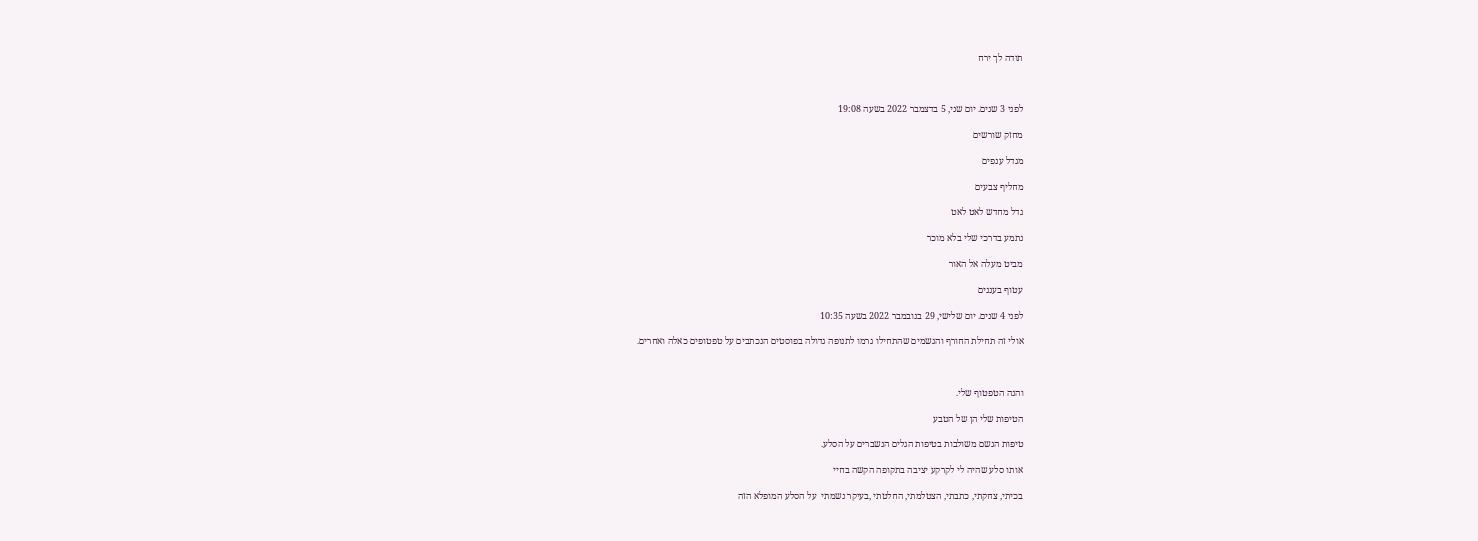תודה לך ירח



לפני 3 שנים. יום שני, 5 בדצמבר 2022 בשעה 19:08

מחזק שורשים

מגדל ענפים

מחליף צבעים

גדל מחדש לאט לאט

נתמע בדרכי שלי בלא מוכר

מביט מעלה אל האור

עטוף בעננים

לפני 4 שנים. יום שלישי, 29 בנובמבר 2022 בשעה 10:35

אולי זה תחילת החורף והגשמים שהתחילו גרמו לתנופה גדולה בפוסטים הנכתבים על טפטופים כאלה ואחרים.



והנה הטפטוף שלי.

הטיפות שלי הן של הטבע

טיפות הגשם משולבות בטיפות הגלים הנשברים על הסלע.

אותו סלע שהיה לי לקרקע יציבה בתקופה הקשה בחיי

בכיתי, צחקתי, כתבתי, הצטלמתי, החלטתי ,בעיקר נשמתי  על הסלע המופלא הזה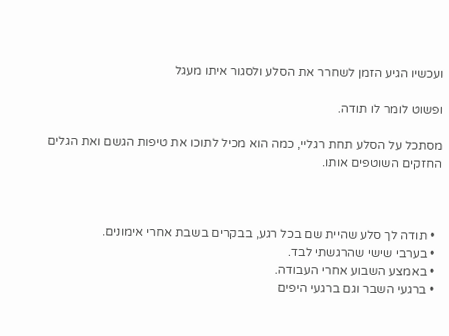ועכשיו הגיע הזמן לשחרר את הסלע ולסגור איתו מעגל

ופשוט לומר לו תודה.

מסתכל על הסלע תחת רגליי, כמה הוא מכיל לתוכו את טיפות הגשם ואת הגלים החזקים השוטפים אותו.



  • תודה לך סלע שהיית שם בכל רגע, בבקרים בשבת אחרי אימונים.
  • בערבי שישי שהרגשתי לבד.
  • באמצע השבוע אחרי העבודה.
  • ברגעי השבר וגם ברגעי היפים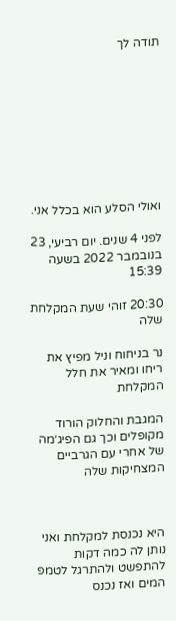תודה לך









ואולי הסלע הוא בכלל אני.

לפני 4 שנים. יום רביעי, 23 בנובמבר 2022 בשעה 15:39

20:30 זוהי שעת המקלחת שלה

נר בניחוח וניל מפיץ את ריחו ומאיר את חלל המקלחת

המגבת והחלוק הורוד מקופלים וכך גם הפיג׳מה של אחרי עם הגרביים המצחיקות שלה



היא נכנסת למקלחת ואני נותן לה כמה דקות להתפשט ולהתרגל לטמפ המים ואז נכנס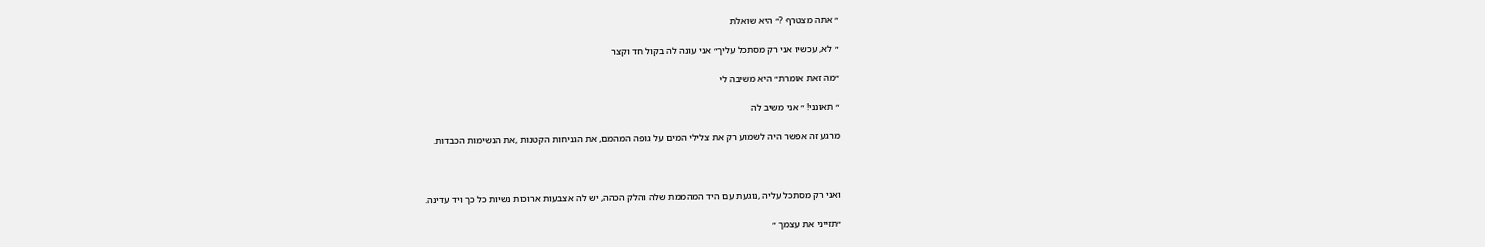״ אתה מצטרף ?״ היא שואלת

״ לא, עכשיו אני רק מסתכל עליך״ אני עונה לה בקול חד וקצר

״מה זאת אומרת״ היא משיבה לי

״ תאונני! ״ אני משיב לה

מרגע זה אפשר היה לשמוע רק את צלילי המים על גופה המהמם, את הגניחות הקטנות ,את הנשימות הכבדות.



ואני רק מסתכל עליה ,נוגעת עם היד המהממת שלה והלק הכהה, יש לה אצבעות ארוכות נשיות כל כך ויד עדינה.

״תזייני את עצמך ״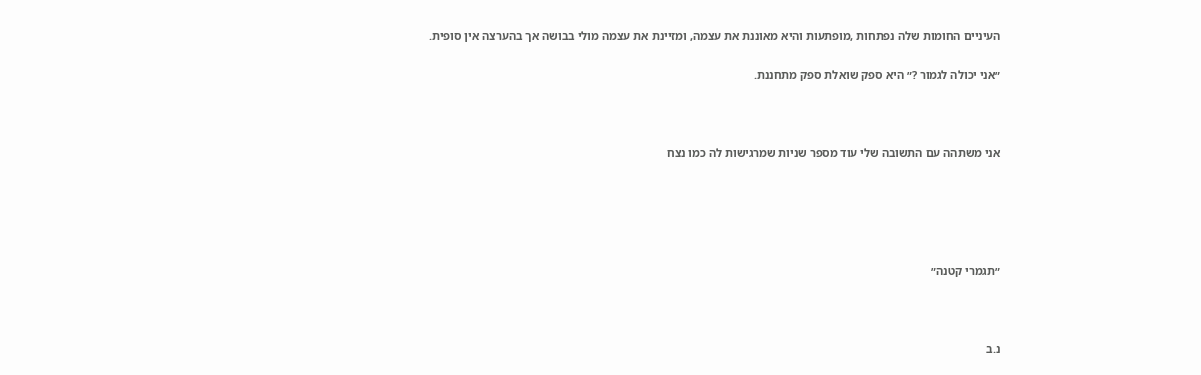העיניים החומות שלה נפתחות ,מופתעות והיא מאוננת את עצמה, ומזיינת את עצמה מולי בבושה אך בהערצה אין סופית.

״אני יכולה לגמור ?״ היא ספק שואלת ספק מתחננת.



אני משתהה עם התשובה שלי עוד מספר שניות שמרגישות לה כמו נצח





״תגמרי קטנה״



נ.ב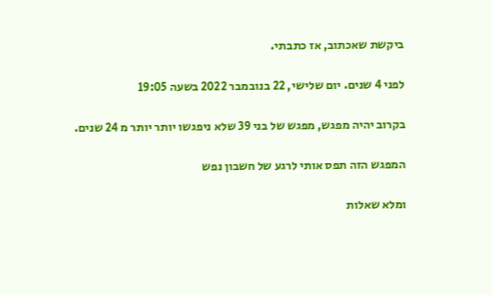ביקשת שאכתוב, אז כתבתי.

לפני 4 שנים. יום שלישי, 22 בנובמבר 2022 בשעה 19:05

בקרוב יהיה מפגש, מפגש של בני 39 שלא ניפגשו יותר יותר מ 24 שנים.

המפגש הזה תפס אותי לרגע של חשבון נפש

ומלא שאלות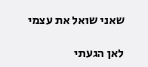שאני שואל את עצמי

לאן הגעתי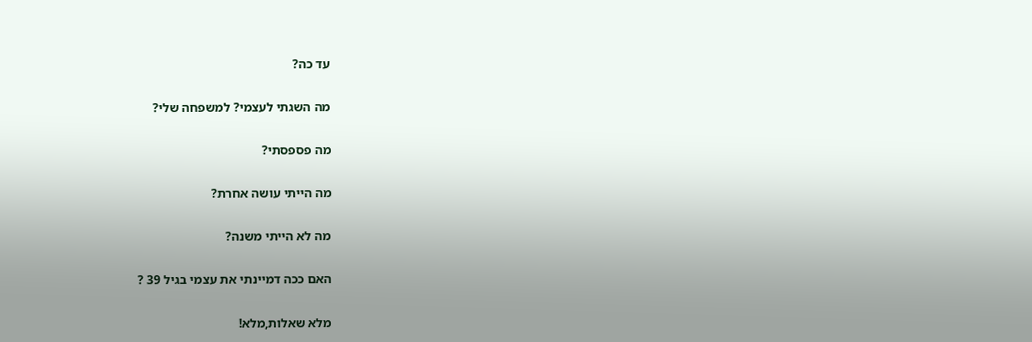עד כה?

מה השגתי לעצמי? למשפחה שלי?

מה פספסתי?

מה הייתי עושה אחרת?

מה לא הייתי משנה?

האם ככה דמיינתי את עצמי בגיל 39 ?

מלא שאלות,מלא!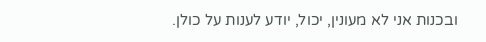ובכנות אני לא מעונין, יכול, יודע לענות על כולן.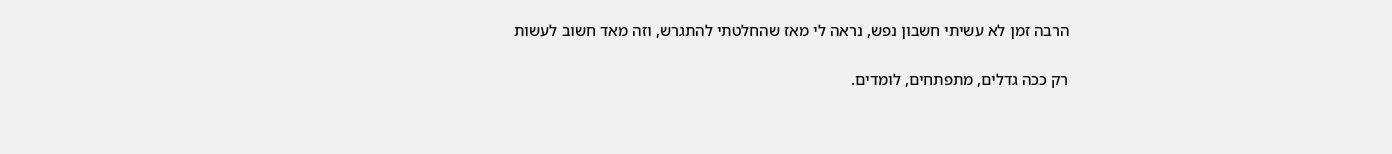הרבה זמן לא עשיתי חשבון נפש, נראה לי מאז שהחלטתי להתגרש, וזה מאד חשוב לעשות

רק ככה גדלים, מתפתחים, לומדים.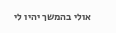אולי בהמשך יהיו לי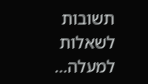תשובות לשאלות למעלה…